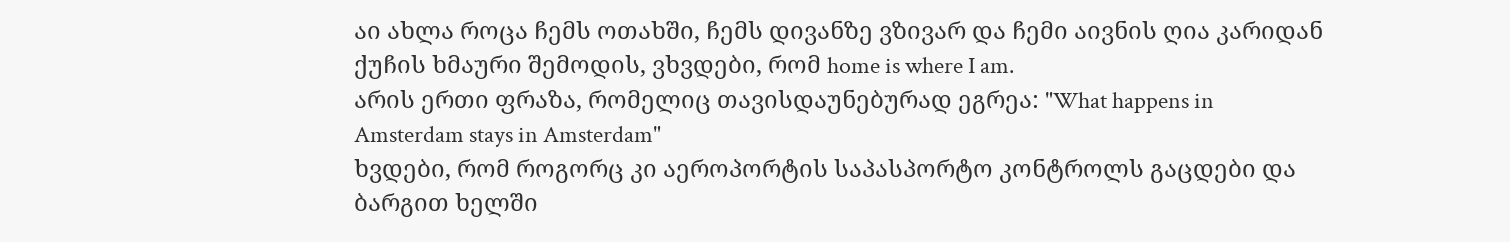აი ახლა როცა ჩემს ოთახში, ჩემს დივანზე ვზივარ და ჩემი აივნის ღია კარიდან ქუჩის ხმაური შემოდის, ვხვდები, რომ home is where I am.
არის ერთი ფრაზა, რომელიც თავისდაუნებურად ეგრეა: "What happens in Amsterdam stays in Amsterdam"
ხვდები, რომ როგორც კი აეროპორტის საპასპორტო კონტროლს გაცდები და ბარგით ხელში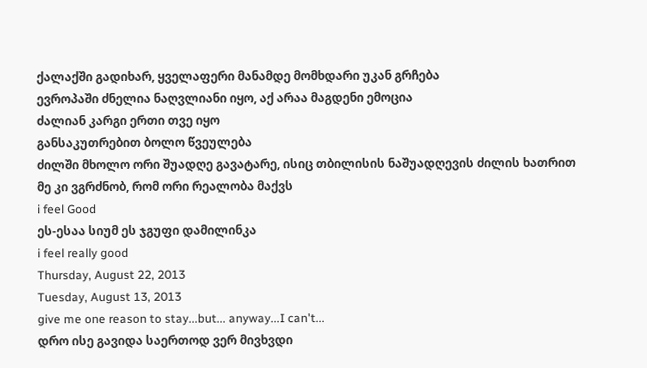ქალაქში გადიხარ, ყველაფერი მანამდე მომხდარი უკან გრჩება
ევროპაში ძნელია ნაღვლიანი იყო, აქ არაა მაგდენი ემოცია
ძალიან კარგი ერთი თვე იყო
განსაკუთრებით ბოლო წვეულება
ძილში მხოლო ორი შუადღე გავატარე, ისიც თბილისის ნაშუადღევის ძილის ხათრით
მე კი ვგრძნობ, რომ ორი რეალობა მაქვს
i feel Good
ეს-ესაა სიუმ ეს ჯგუფი დამილინკა
i feel really good
Thursday, August 22, 2013
Tuesday, August 13, 2013
give me one reason to stay...but... anyway...I can't...
დრო ისე გავიდა საერთოდ ვერ მივხვდი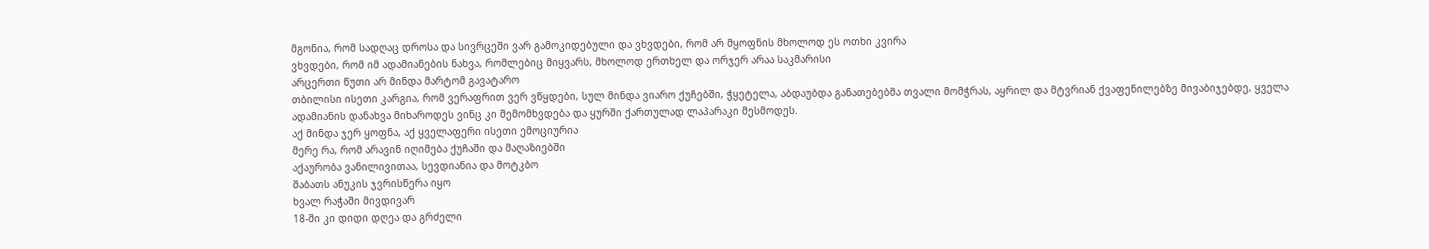მგონია, რომ სადღაც დროსა და სივრცეში ვარ გამოკიდებული და ვხვდები, რომ არ მყოფნის მხოლოდ ეს ოთხი კვირა
ვხვდები, რომ იმ ადამიანების ნახვა, რომლებიც მიყვარს, მხოლოდ ერთხელ და ორჯერ არაა საკმარისი
არცერთი წუთი არ მინდა მარტომ გავატარო
თბილისი ისეთი კარგია, რომ ვერაფრით ვერ ვწყდები, სულ მინდა ვიარო ქუჩებში, ჭყეტელა, აბდაუბდა განათებებმა თვალი მომჭრას, აყრილ და მტვრიან ქვაფენილებზე მივაბიჯებდე, ყველა ადამიანის დანახვა მიხაროდეს ვინც კი შემომხვდება და ყურში ქართულად ლაპარაკი მესმოდეს.
აქ მინდა ჯერ ყოფნა, აქ ყველაფერი ისეთი ემოციურია
მერე რა, რომ არავინ იღიმება ქუჩაში და მაღაზიებში
აქაურობა ვანილივითაა, სევდიანია და მოტკბო
შაბათს ანუკის ჯვრისწერა იყო
ხვალ რაჭაში მივდივარ
18-ში კი დიდი დღეა და გრძელი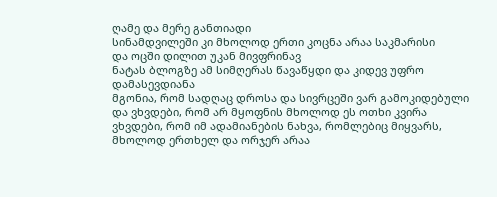ღამე და მერე განთიადი
სინამდვილეში კი მხოლოდ ერთი კოცნა არაა საკმარისი
და ოცში დილით უკან მივფრინავ
ნატას ბლოგზე ამ სიმღერას წავაწყდი და კიდევ უფრო დამასევდიანა
მგონია, რომ სადღაც დროსა და სივრცეში ვარ გამოკიდებული და ვხვდები, რომ არ მყოფნის მხოლოდ ეს ოთხი კვირა
ვხვდები, რომ იმ ადამიანების ნახვა, რომლებიც მიყვარს, მხოლოდ ერთხელ და ორჯერ არაა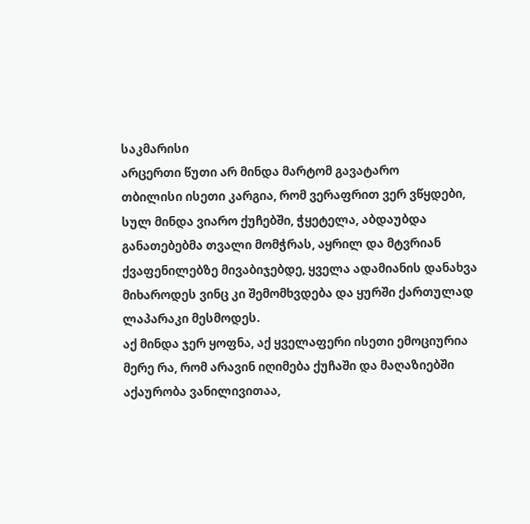საკმარისი
არცერთი წუთი არ მინდა მარტომ გავატარო
თბილისი ისეთი კარგია, რომ ვერაფრით ვერ ვწყდები, სულ მინდა ვიარო ქუჩებში, ჭყეტელა, აბდაუბდა განათებებმა თვალი მომჭრას, აყრილ და მტვრიან ქვაფენილებზე მივაბიჯებდე, ყველა ადამიანის დანახვა მიხაროდეს ვინც კი შემომხვდება და ყურში ქართულად ლაპარაკი მესმოდეს.
აქ მინდა ჯერ ყოფნა, აქ ყველაფერი ისეთი ემოციურია
მერე რა, რომ არავინ იღიმება ქუჩაში და მაღაზიებში
აქაურობა ვანილივითაა,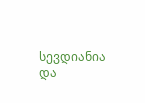სევდიანია და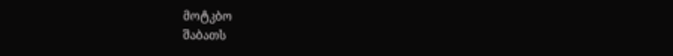მოტკბო
შაბათს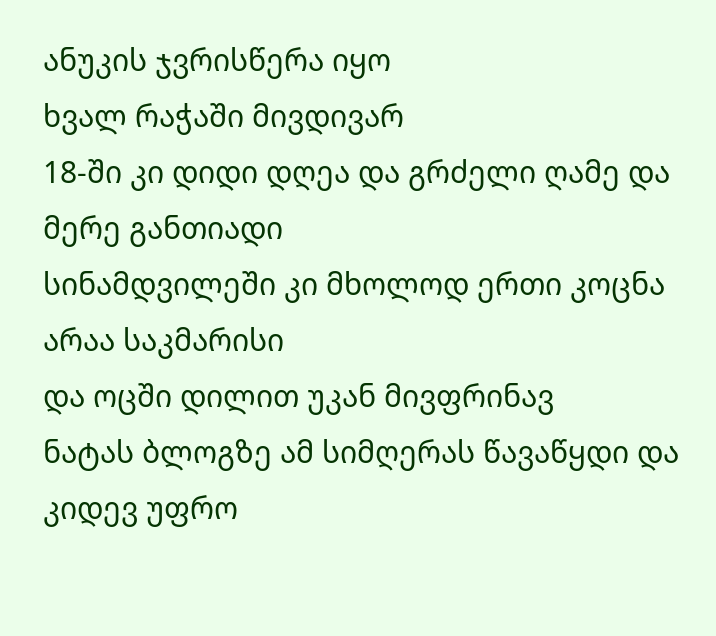ანუკის ჯვრისწერა იყო
ხვალ რაჭაში მივდივარ
18-ში კი დიდი დღეა და გრძელი ღამე და მერე განთიადი
სინამდვილეში კი მხოლოდ ერთი კოცნა არაა საკმარისი
და ოცში დილით უკან მივფრინავ
ნატას ბლოგზე ამ სიმღერას წავაწყდი და კიდევ უფრო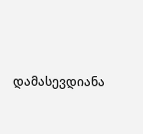დამასევდიანა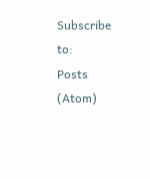Subscribe to:
Posts (Atom)